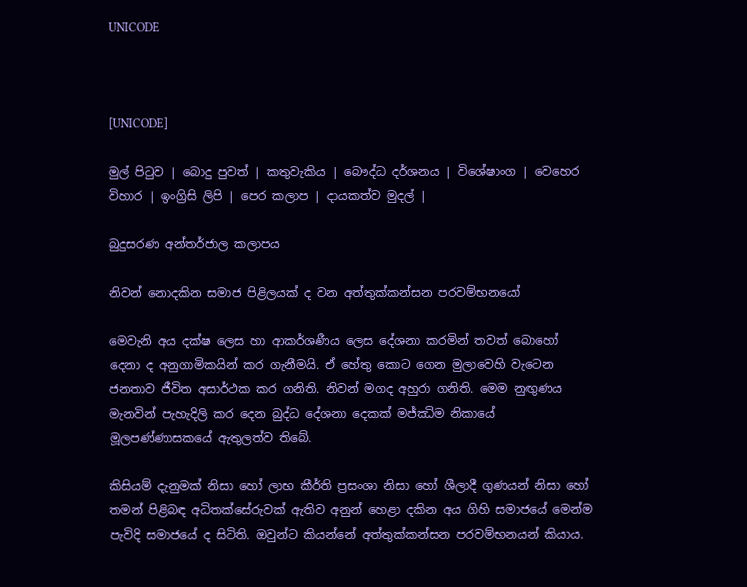UNICODE



[UNICODE]

මුල් පිටුව | බොදු පුවත් | කතුවැකිය | බෞද්ධ දර්ශනය | විශේෂාංග | වෙහෙර විහාර | ඉංග්‍රිසි ලිපි | පෙර කලාප | දායකත්ව මුදල් |

බුදුසරණ අන්තර්ජාල කලාපය

නිවන් නොදකින සමාජ පිළිලයක් ද වන අත්තුක්කන්සන පරවම්භනයෝ

මෙවැනි අය දක්ෂ ලෙස හා ආකර්ශණීය ලෙස දේශනා කරමින් තවත් බොහෝ දෙනා ද අනුගාමිකයින් කර ගැනීමයි. ඒ හේතු කොට ගෙන මුලාවෙහි වැටෙන ජනතාව ජීවිත අසාර්ථක කර ගනිති. නිවන් මගද අහුරා ගනිති. මෙම නුඟුණය මැනවින් පැහැදිලි කර දෙන බුද්ධ දේශනා දෙකක් මජ්ඣිම නිකායේ මූලපණ්ණාසකයේ ඇතුලත්ව තිබේ.

කිසියම් දැනුමක් නිසා හෝ ලාභ කීර්ති ප්‍රසංශා නිසා හෝ ශීලාදී ගුණයන් නිසා හෝ තමන් පිළිබඳ අධිතක්සේරුවක් ඇතිව අනුන් හෙළා දකින අය ගිහි සමාජයේ මෙන්ම පැවිදි සමාජයේ ද සිටිති. ඔවුන්ට කියන්නේ අත්තුක්කන්සන පරවම්භනයන් කියාය.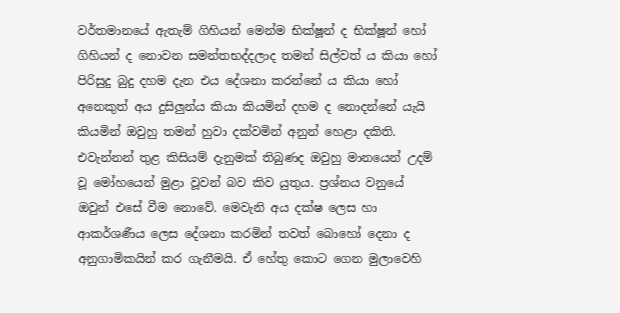වර්තමානයේ ඇතැම් ගිහියන් මෙන්ම භික්ෂූන් ද භික්ෂූන් හෝ ගිහියන් ද නොවන සමන්තභද්දලාද තමන් සිල්වත් ය කියා හෝ පිරිසුදු බුදු දහම දැන එය දේශනා කරන්නේ ය කියා හෝ අනෙකුත් අය දුසිලුන්ය කියා කියමින් දහම ද නොදන්නේ යැයි කියමින් ඔවුහු තමන් හුවා දක්වමින් අනුන් හෙළා දකිති. එවැන්නන් තුළ කිසියම් දැනුමක් තිබුණද ඔවුහු මානයෙන් උදම් වූ මෝහයෙන් මුළා වූවන් බව කිව යුතුය. ප්‍රශ්නය වනුයේ ඔවුන් එසේ වීම නොවේ. මෙවැනි අය දක්ෂ ලෙස හා ආකර්ශණීය ලෙස දේශනා කරමින් තවත් බොහෝ දෙනා ද අනුගාමිකයින් කර ගැනීමයි. ඒ හේතු කොට ගෙන මුලාවෙහි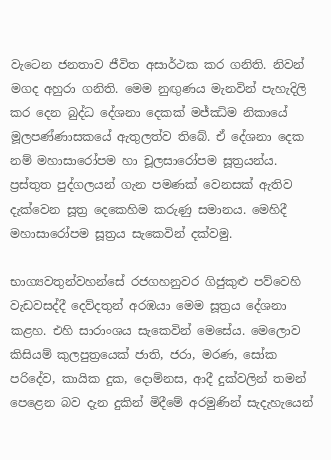වැටෙන ජනතාව ජීවිත අසාර්ථක කර ගනිති. නිවන් මගද අහුරා ගනිති. මෙම නුඟුණය මැනවින් පැහැදිලි කර දෙන බුද්ධ දේශනා දෙකක් මජ්ඣිම නිකායේ මූලපණ්ණාසකයේ ඇතුලත්ව තිබේ. ඒ දේශනා දෙක නම් මහාසාරෝපම හා චූලසාරෝපම සූත්‍රයන්ය. ප්‍රස්තුත පුද්ගලයන් ගැන පමණක් වෙනසක් ඇතිව දැක්වෙන සූත්‍ර දෙකෙහිම කරුණු සමානය. මෙහිදී මහාසාරෝපම සූත්‍රය සැකෙවින් දක්වමු.

භාග්‍යවතුන්වහන්සේ රජගහනුවර ගිජුකුළු පව්වෙහි වැඩවසද්දී දෙව්දතුන් අරඹයා මෙම සූත්‍රය දේශනා කළහ. එහි සාරාංශය සැකෙවින් මෙසේය. මෙලොව කිසියම් කුලපුත්‍රයෙක් ජාති, ජරා, මරණ, සෝක පරිදේව, කායික දුක, දොම්නස, ආදී දුක්වලින් තමන් පෙළෙන බව දැන දුකින් මිදීමේ අරමුණින් සැදැහැයෙන්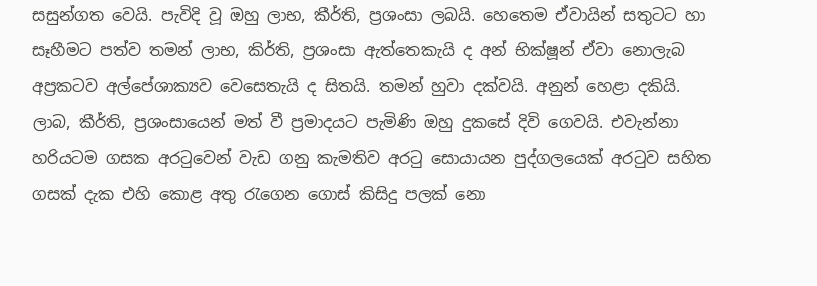සසුන්ගත වෙයි. පැවිදි වූ ඔහු ලාභ, කීර්ති, ප්‍රශංසා ලබයි. හෙතෙම ඒවායින් සතුටට හා සෑහීමට පත්ව තමන් ලාභ, කිර්ති, ප්‍රශංසා ඇත්තෙකැයි ද අන් භික්ෂූන් ඒවා නොලැබ අප්‍රකටව අල්පේශාක්‍යව වෙසෙතැයි ද සිතයි. තමන් හුවා දක්වයි. අනුන් හෙළා දකියි. ලාබ, කීර්ති, ප්‍රශංසායෙන් මත් වී ප්‍රමාදයට පැමිණි ඔහු දුකසේ දිවි ගෙවයි. එවැන්නා හරියටම ගසක අරටුවෙන් වැඩ ගනු කැමතිව අරටු සොයායන පුද්ගලයෙක් අරටුව සහිත ගසක් දැක එහි කොළ අතු රැගෙන ගොස් කිසිදු පලක් නො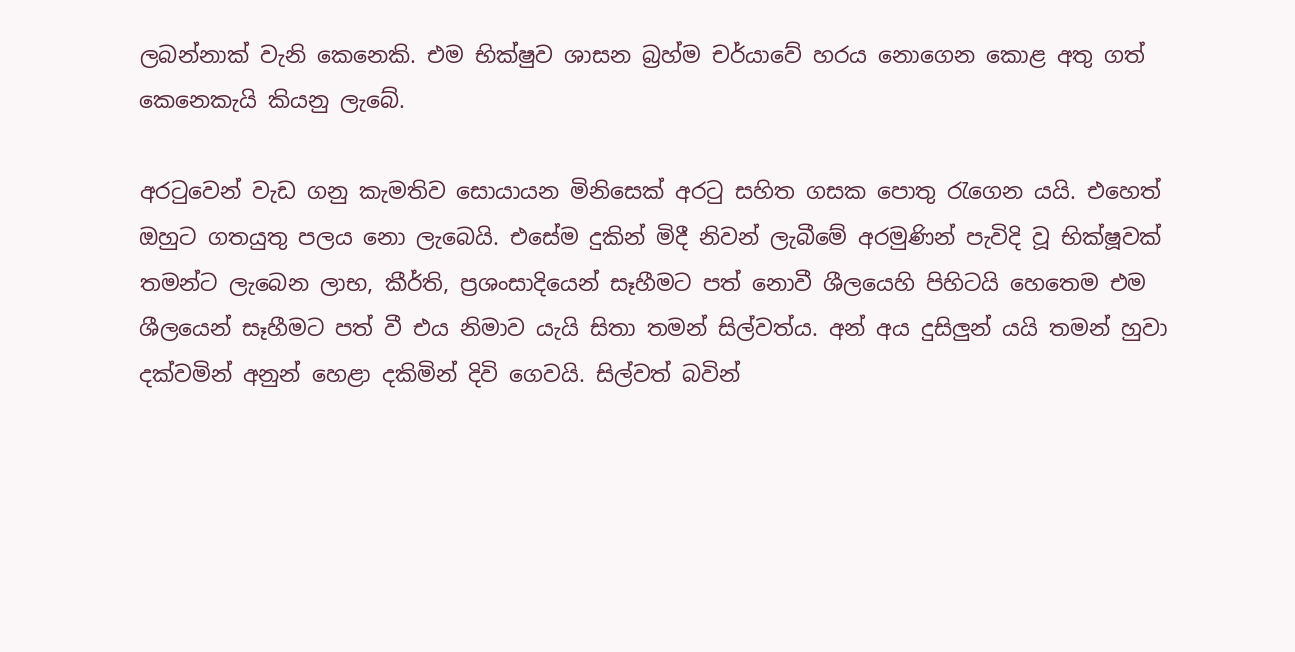ලබන්නාක් වැනි කෙනෙකි. එම භික්ෂුව ශාසන බ්‍රහ්ම චර්යාවේ හරය නොගෙන කොළ අතු ගත් කෙනෙකැයි කියනු ලැබේ.

අරටුවෙන් වැඩ ගනු කැමතිව සොයායන මිනිසෙක් අරටු සහිත ගසක පොතු රැගෙන යයි. එහෙත් ඔහුට ගතයුතු පලය නො ලැබෙයි. එසේම දුකින් මිදී නිවන් ලැබීමේ අරමුණින් පැවිදි වූ භික්ෂූවක් තමන්ට ලැබෙන ලාභ, කීර්ති, ප්‍රශංසාදියෙන් සෑහීමට පත් නොවී ශීලයෙහි පිහිටයි හෙතෙම එම ශීලයෙන් සෑහීමට පත් වී එය නිමාව යැයි සිතා තමන් සිල්වත්ය. අන් අය දුසිලුන් යයි තමන් හුවා දක්වමින් අනුන් හෙළා දකිමින් දිවි ගෙවයි. සිල්වත් බවින්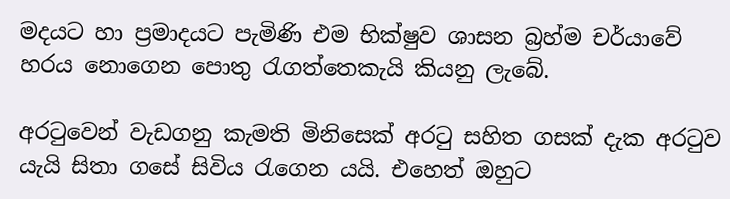මදයට හා ප්‍රමාදයට පැමිණි එම භික්ෂුව ශාසන බ්‍රහ්ම චර්යාවේ හරය නොගෙන පොතු රැගත්තෙකැයි කියනු ලැබේ.

අරටුවෙන් වැඩගනු කැමති මිනිසෙක් අරටු සහිත ගසක් දැක අරටුව යැයි සිතා ගසේ සිවිය රැගෙන යයි. එහෙත් ඔහුට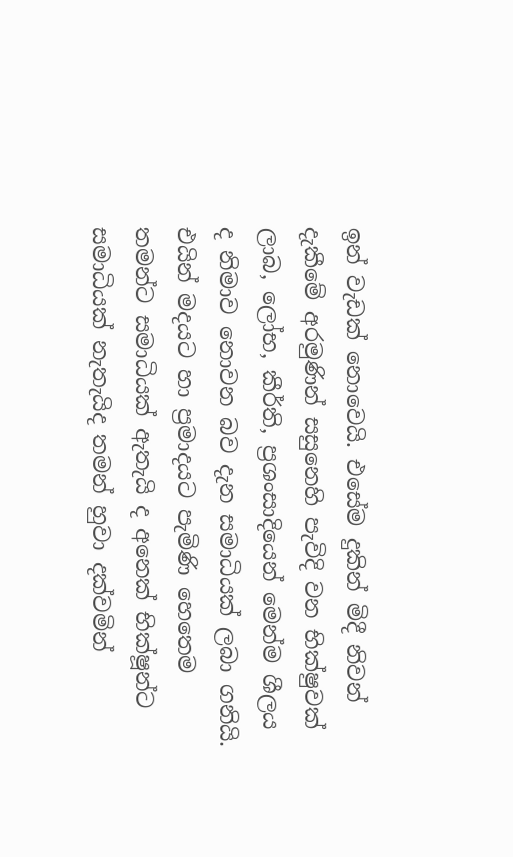ඉන් වැඩක් නොවෙයි. එසේම දුකින් මිදී නිවන් දැකීමේ අරමුණින් සසුනෙහි පැවිදි වන භික්ෂුවක් ලාබ, ලෝභ, කීර්ති, ප්‍රශංසාදියෙන් මෙන්ම ශීලය ද නිමාව නොවන බව දැන සමාධියක් ලබා ගනියි. එයින් මදයට හා ප්‍රමාදයට පැමිණි හෙතෙම තමන්ට සමාධියක් ඇතැයි ද අනෙක් භික්ෂූන්ට සමාධියක් නැතැයිද තමන් හුවා දක්වමින්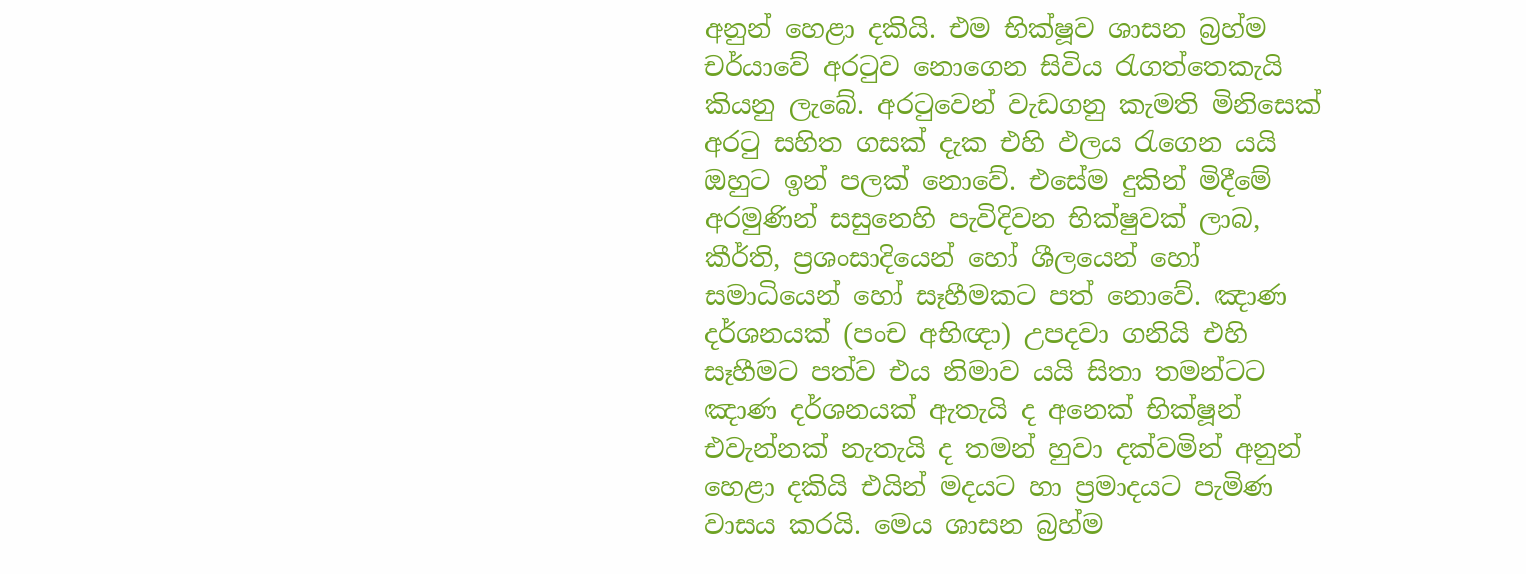අනුන් හෙළා දකියි. එම භික්ෂූව ශාසන බ්‍රහ්ම චර්යාවේ අරටුව නොගෙන සිවිය රැගත්තෙකැයි කියනු ලැබේ. අරටුවෙන් වැඩගනු කැමති මිනිසෙක් අරටු සහිත ගසක් දැක එහි ඵලය රැගෙන යයි ඔහුට ඉන් පලක් නොවේ. එසේම දුකින් මිදීමේ අරමුණින් සසුනෙහි පැවිදිවන භික්ෂුවක් ලාබ, කීර්ති, ප්‍රශංසාදියෙන් හෝ ශීලයෙන් හෝ සමාධියෙන් හෝ සෑහීමකට පත් නොවේ. ඤාණ දර්ශනයක් (පංච අභිඥා) උපදවා ගනියි එහි සෑහීමට පත්ව එය නිමාව යයි සිතා තමන්ටට ඤාණ දර්ශනයක් ඇතැයි ද අනෙක් භික්ෂූන් එවැන්නක් නැතැයි ද තමන් හුවා දක්වමින් අනුන් හෙළා දකියි එයින් මදයට හා ප්‍රමාදයට පැමිණ වාසය කරයි. මෙය ශාසන බ්‍රහ්ම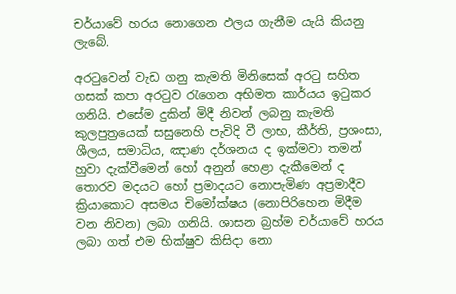චර්යාවේ හරය නොගෙන ඵලය ගැනීම යැයි කියනු ලැබේ.

අරටුවෙන් වැඩ ගනු කැමති මිනිසෙක් අරටු සහිත ගසක් කපා අරටුව රැගෙන අභිමත කාර්යය ඉටුකර ගනියි. එසේම දුකින් මිදී නිවන් ලබනු කැමති කුලපුත්‍රයෙක් සසුනෙහි පැවිදි වී ලාභ, කීර්ති, ප්‍රශංසා, ශීලය, සමාධිය, ඤාණ දර්ශනය ද ඉක්මවා තමන් හුවා දැක්වීමෙන් හෝ අනුන් හෙළා දැකීමෙන් ද තොරව මදයට හෝ ප්‍රමාදයට නොපැමිණ අප්‍රමාදීව ක්‍රියාකොට අසමය චිමෝක්ෂය (නොපිරිහෙන මිදීම වන නිවන) ලබා ගනියි. ශාසන බ්‍රහ්ම චර්යාවේ හරය ලබා ගත් එම භික්ෂුව කිසිදා නො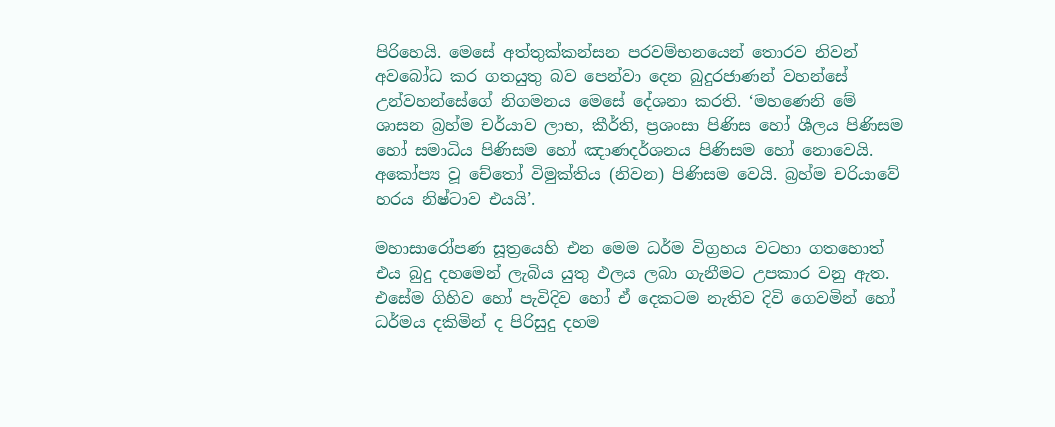පිරිහෙයි. මෙසේ අත්තුක්කන්සන පරවම්භනයෙන් තොරව නිවන් අවබෝධ කර ගතයුතු බව පෙන්වා දෙන බුදුරජාණන් වහන්සේ උන්වහන්සේගේ නිගමනය මෙසේ දේශනා කරති. ‘මහණෙනි මේ ශාසන බ්‍රහ්ම චර්යාව ලාභ, කීර්ති, ප්‍රශංසා පිණිස හෝ ශීලය පිණිසම හෝ සමාධිය පිණිසම හෝ ඤාණදර්ශනය පිණිසම හෝ නොවෙයි. අකෝප්‍ය වූ චේතෝ විමුක්තිය (නිවන) පිණිසම වෙයි. බ්‍රහ්ම චරියාවේ හරය නිෂ්ටාව එයයි’.

මහාසාරෝපණ සූත්‍රයෙහි එන මෙම ධර්ම විග්‍රහය වටහා ගතහොත් එය බුදු දහමෙන් ලැබිය යුතු ඵලය ලබා ගැනීමට උපකාර වනු ඇත. එසේම ගිහිව හෝ පැවිදිව හෝ ඒ දෙකටම නැතිව දිවි ගෙවමින් හෝ ධර්මය දකිමින් ද පිරිසුදු දහම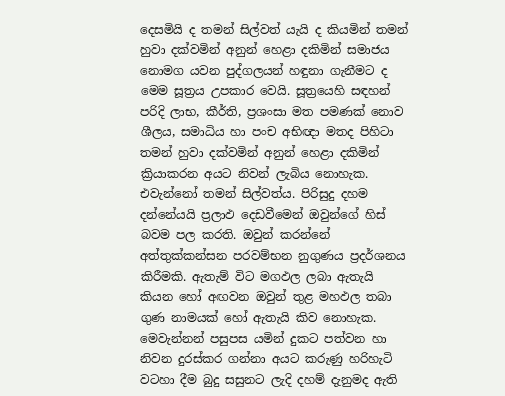දෙසමියි ද තමන් සිල්වත් යැයි ද කියමින් තමන් හුවා දක්වමින් අනුන් හෙළා දකිමින් සමාජය නොමග යවන පුද්ගලයන් හඳුනා ගැනීමට ද මෙම සූත්‍රය උපකාර වෙයි. සූත්‍රයෙහි සඳහන් පරිදි ලාභ, කීර්ති, ප්‍රශංසා මත පමණක් නොව ශීලය, සමාධිය හා පංච අභිඥා මතද පිහිටා තමන් හුවා දක්වමින් අනුන් හෙළා දකිමින් ක්‍රියාකරන අයට නිවන් ලැබිය නොහැක. එවැන්නෝ තමන් සිල්වත්ය. පිරිසුදු දහම දන්නේයයි ප්‍රලාඵ දෙඩවීමෙන් ඔවුන්ගේ හිස් බවම පල කරති. ඔවුන් කරන්නේ අත්තුක්කන්සන පරවම්භන නුගුණය ප්‍රදර්ශනය කිරීමකි. ඇතැම් විට මගඵල ලබා ඇතැයි කියන හෝ අඟවන ඔවුන් තුළ මහඵල තබා ගුණ නාමයක් හෝ ඇතැයි කිව නොහැක. මෙවැන්නන් පසුපස යමින් දුකට පත්වන හා නිවන දුරස්කර ගන්නා අයට කරුණු හරිහැටි වටහා දීම බුදු සසුනට ලැදි දහම් දැනුමද ඇති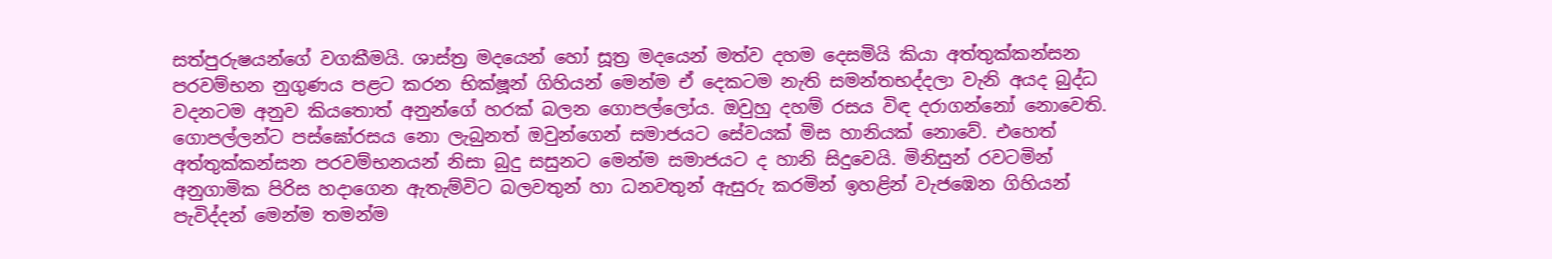සත්පුරුෂයන්ගේ වගකීමයි. ශාස්ත්‍ර මදයෙන් හෝ සූත්‍ර මදයෙන් මත්ව දහම දෙසමියි කියා අත්තුක්කන්සන පරවම්භන නුගුණය පළට කරන භික්ෂූන් ගිහියන් මෙන්ම ඒ දෙකටම නැති සමන්තභද්දලා වැනි අයද බුද්ධ වදනටම අනුව කියතොත් අනුන්ගේ හරක් බලන ගොපල්ලෝය. ඔවුහු දහම් රසය විඳ දරාගන්නෝ නොවෙති. ගොපල්ලන්ට පස්ඝෝරසය නො ලැබුනත් ඔවුන්ගෙන් සමාජයට සේවයක් මිස හානියක් නොවේ. එහෙත් අත්තුක්කන්සන පරවම්භනයන් නිසා බුදු සසුනට මෙන්ම සමාජයට ද හානි සිදුවෙයි. මිනිසුන් රවටමින් අනුගාමික පිරිස හදාගෙන ඇතැම්විට බලවතුන් හා ධනවතුන් ඇසුරු කරමින් ඉහළින් වැජඹෙන ගිහියන් පැවිද්දන් මෙන්ම තමන්ම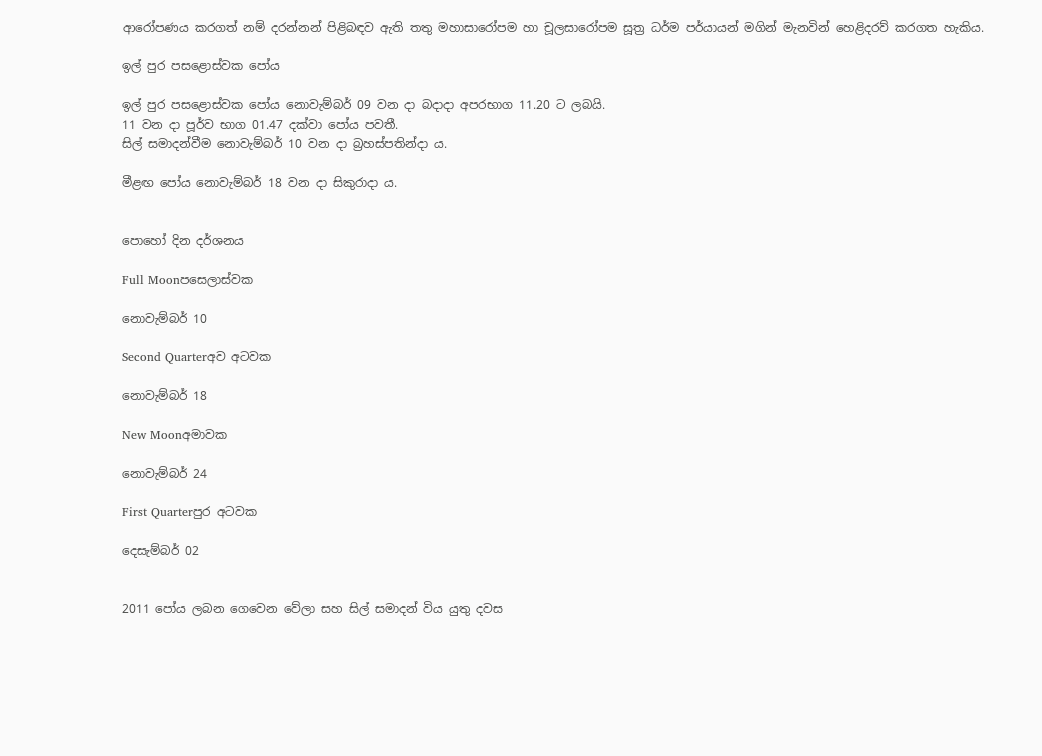ආරෝපණය කරගත් නම් දරන්නන් පිළිබඳව ඇති තතු මහාසාරෝපම හා චූලසාරෝපම සූත්‍ර ධර්ම පර්යායන් මගින් මැනවින් හෙළිදරව් කරගත හැකිය.

ඉල් පුර පසළොස්වක පෝය

ඉල් පුර පසළොස්වක පෝය නොවැම්බර් 09 වන දා බදාදා අපරභාග 11.20 ට ලබයි.
11 වන දා පූර්ව භාග 01.47 දක්වා පෝය පවතී.
සිල් සමාදන්වීම නොවැම්බර් 10 වන දා බ්‍රහස්පතින්දා ය.

මීළඟ පෝය නොවැම්බර් 18 වන දා සිකුරාදා ය.


පොහෝ දින දර්ශනය

Full Moonපසෙලාස්වක

නොවැම්බර් 10

Second Quarterඅව අටවක

නොවැම්බර් 18

New Moonඅමාවක

නොවැම්බර් 24

First Quarterපුර අටවක

දෙසැම්බර් 02


2011 පෝය ලබන ගෙවෙන වේලා සහ සිල් සමාදන් විය යුතු දවස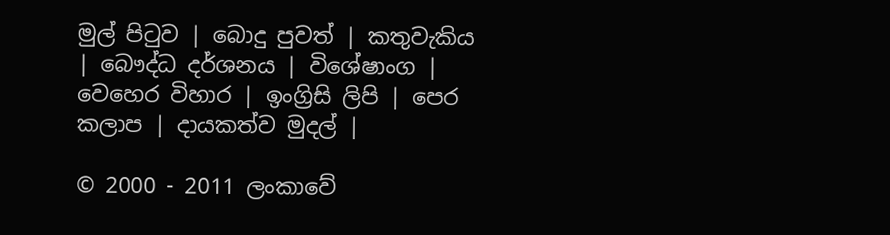මුල් පිටුව | බොදු පුවත් | කතුවැකිය | බෞද්ධ දර්ශනය | විශේෂාංග | වෙහෙර විහාර | ඉංග්‍රිසි ලිපි | පෙර කලාප | දායකත්ව මුදල් |

© 2000 - 2011 ලංකාවේ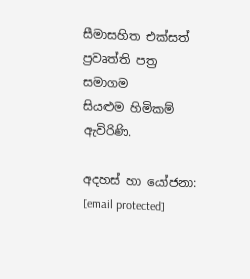සීමාසහිත එක්සත් ප්‍රවෘත්ති පත්‍ර සමාගම
සියළුම හිමිකම් ඇවිරිණි.

අදහස් හා යෝජනා: [email protected]